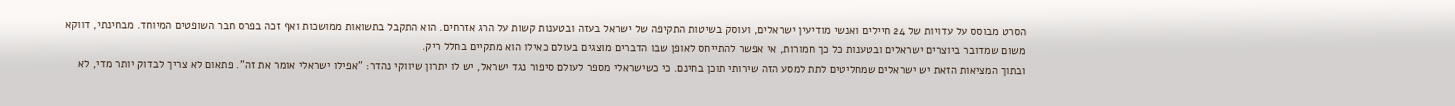הסרט מבוסס על עדויות של 24 חיילים ואנשי מודיעין ישראלים, ועוסק בשיטות התקיפה של ישראל בעזה ובטענות קשות על הרג אזרחים. הוא התקבל בתשואות ממושכות ואף זכה בפרס חבר השופטים המיוחד. מבחינתי, דווקא משום שמדובר ביוצרים ישראלים ובטענות כל כך חמורות, אי אפשר להתייחס לאופן שבו הדברים מוצגים בעולם כאילו הוא מתקיים בחלל ריק.
ובתוך המציאות הזאת יש ישראלים שמחליטים לתת למסע הזה שירותי תוכן בחינם. כי כשישראלי מספר לעולם סיפור נגד ישראל, יש לו יתרון שיווקי נהדר: "אפילו ישראלי אומר את זה". פתאום לא צריך לבדוק יותר מדי, לא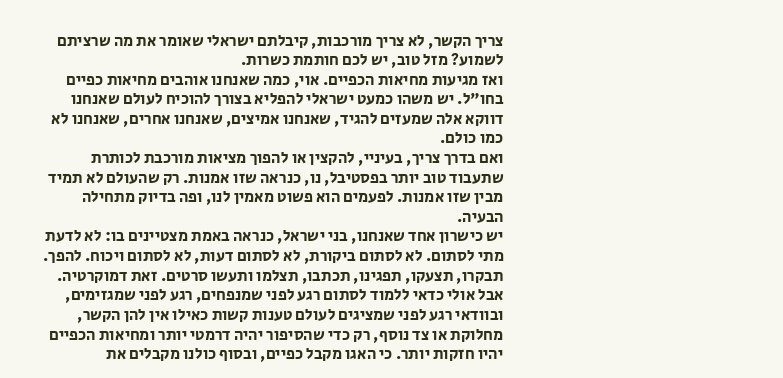צריך הקשר, לא צריך מורכבות, קיבלתם ישראלי שאומר את מה שרציתם לשמוע? מזל טוב, יש לכם חותמת כשרות.
ואז מגיעות מחיאות הכפיים. אוי, כמה שאנחנו אוהבים מחיאות כפיים בחו"ל. יש משהו כמעט ישראלי להפליא בצורך להוכיח לעולם שאנחנו דווקא אלה שמעזים להגיד, שאנחנו אמיצים, שאנחנו אחרים, שאנחנו לא כמו כולם.
ואם בדרך צריך, בעיניי, להקצין או להפוך מציאות מורכבת לכותרת שתעבוד טוב יותר בפסטיבל, נו, כנראה שזו אמנות. רק שהעולם לא תמיד מבין שזו אמנות. לפעמים הוא פשוט מאמין לנו, ופה בדיוק מתחילה הבעיה.
יש כישרון אחד שאנחנו, בני ישראל, כנראה באמת מצטיינים בו: לא לדעת מתי לסתום. לא לסתום ביקורת, לא לסתום דעות, לא לסתום ויכוח. להפך. תבקרו, תצעקו, תפגינו, תכתבו, תצלמו ותעשו סרטים. זאת דמוקרטיה.
אבל אולי כדאי ללמוד לסתום רגע לפני שמנפחים, רגע לפני שמגזימים, ובוודאי רגע לפני שמציגים לעולם טענות קשות כאילו אין להן הקשר, מחלוקת או צד נוסף, רק כדי שהסיפור יהיה דרמטי יותר ומחיאות הכפיים יהיו חזקות יותר. כי האגו מקבל כפיים, ובסוף כולנו מקבלים את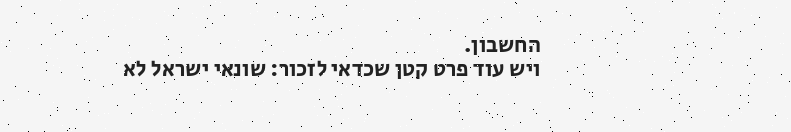החשבון.
ויש עוד פרט קטן שכדאי לזכור: שונאי ישראל לא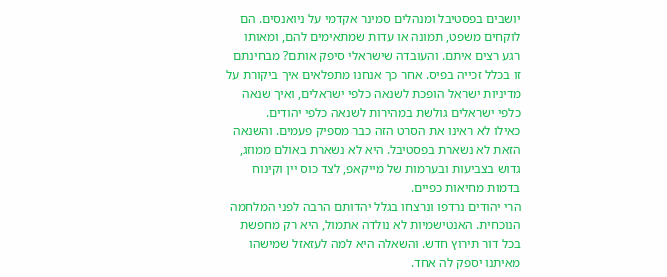יושבים בפסטיבל ומנהלים סמינר אקדמי על ניואנסים. הם לוקחים משפט, תמונה או עדות שמתאימים להם, ומאותו רגע רצים איתם. והעובדה שישראלי סיפק אותם? מבחינתם זו בכלל זכייה בפיס. אחר כך אנחנו מתפלאים איך ביקורת על מדיניות ישראל הופכת לשנאה כלפי ישראלים, ואיך שנאה כלפי ישראלים גולשת במהירות לשנאה כלפי יהודים.
כאילו לא ראינו את הסרט הזה כבר מספיק פעמים. והשנאה הזאת לא נשארת בפסטיבל. היא לא נשארת באולם ממוזג, גדוש בצביעות ובערמות של מייקאפ, לצד כוס יין וקינוח בדמות מחיאות כפיים.
הרי יהודים נרדפו ונרצחו בגלל יהדותם הרבה לפני המלחמה הנוכחית. האנטישמיות לא נולדה אתמול, היא רק מחפשת בכל דור תירוץ חדש. והשאלה היא למה לעזאזל שמישהו מאיתנו יספק לה אחד.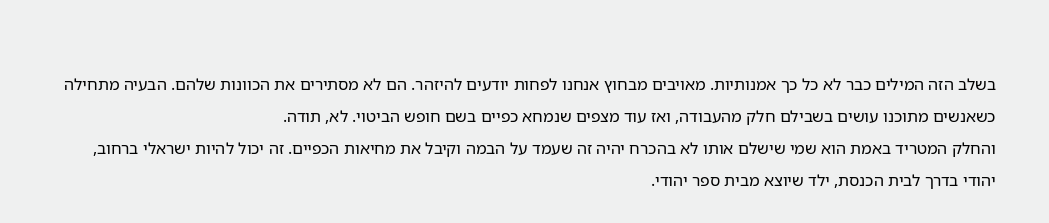בשלב הזה המילים כבר לא כל כך אמנותיות. מאויבים מבחוץ אנחנו לפחות יודעים להיזהר. הם לא מסתירים את הכוונות שלהם. הבעיה מתחילה כשאנשים מתוכנו עושים בשבילם חלק מהעבודה, ואז עוד מצפים שנמחא כפיים בשם חופש הביטוי. לא, תודה.
והחלק המטריד באמת הוא שמי שישלם אותו לא בהכרח יהיה זה שעמד על הבמה וקיבל את מחיאות הכפיים. זה יכול להיות ישראלי ברחוב, יהודי בדרך לבית הכנסת, ילד שיוצא מבית ספר יהודי.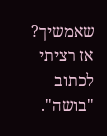שאמשיך? אז רציתי לכתוב "בושה".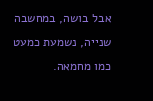אבל בושה, במחשבה שנייה, נשמעת כמעט כמו מחמאה.